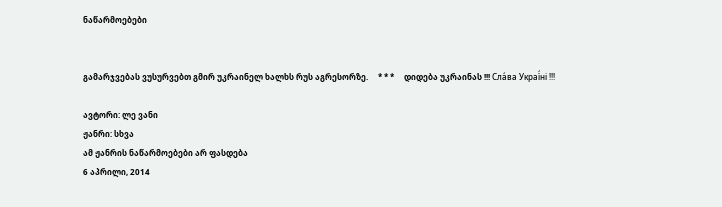ნაწარმოებები


გამარჯვებას ვუსურვებთ გმირ უკრაინელ ხალხს რუს აგრესორზე.     * * *     დიდება უკრაინას !!! Сла́ва Украї́ні !!!

ავტორი: ლე ვანი
ჟანრი: სხვა
ამ ჟანრის ნაწარმოებები არ ფასდება
6 აპრილი, 2014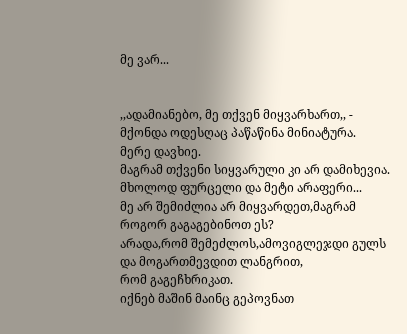მე ვარ...


,,ადამიანებო, მე თქვენ მიყვარხართ,, - მქონდა ოდესღაც პაწაწინა მინიატურა.
მერე დავხიე.
მაგრამ თქვენი სიყვარული კი არ დამიხევია.
მხოლოდ ფურცელი და მეტი არაფერი...
მე არ შემიძლია არ მიყვარდეთ,მაგრამ როგორ გაგაგებინოთ ეს?
არადა,რომ შემეძლოს,ამოვიგლეჯდი გულს და მოგართმევდით ლანგრით,
რომ გაგეჩხრიკათ.
იქნებ მაშინ მაინც გეპოვნათ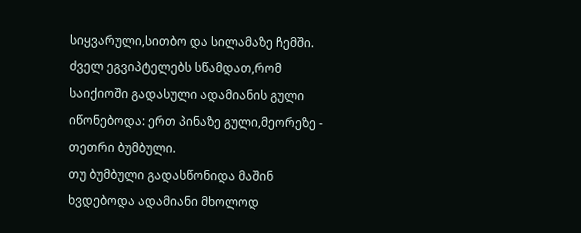სიყვარული,სითბო და სილამაზე ჩემში.
ძველ ეგვიპტელებს სწამდათ,რომ საიქიოში გადასული ადამიანის გული იწონებოდა: ერთ პინაზე გული,მეორეზე - თეთრი ბუმბული.
თუ ბუმბული გადასწონიდა მაშინ ხვდებოდა ადამიანი მხოლოდ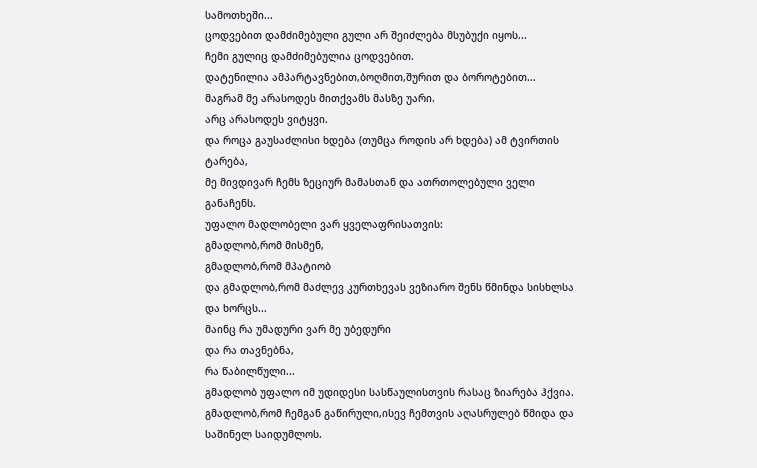სამოთხეში...
ცოდვებით დამძიმებული გული არ შეიძლება მსუბუქი იყოს...
ჩემი გულიც დამძიმებულია ცოდვებით.
დატენილია ამპარტავნებით,ბოღმით,შურით და ბოროტებით...
მაგრამ მე არასოდეს მითქვამს მასზე უარი.
არც არასოდეს ვიტყვი.
და როცა გაუსაძლისი ხდება (თუმცა როდის არ ხდება) ამ ტვირთის ტარება,
მე მივდივარ ჩემს ზეციურ მამასთან და ათრთოლებული ველი განაჩენს.
უფალო მადლობელი ვარ ყველაფრისათვის:
გმადლობ,რომ მისმენ,
გმადლობ,რომ მპატიობ
და გმადლობ,რომ მაძლევ კურთხევას ვეზიარო შენს წმინდა სისხლსა და ხორცს...
მაინც რა უმადური ვარ მე უბედური
და რა თავნებნა,
რა წაბილწული...
გმადლობ უფალო იმ უდიდესი სასწაულისთვის რასაც ზიარება ჰქვია.
გმადლობ,რომ ჩემგან გაწირული,ისევ ჩემთვის აღასრულებ წმიდა და საშინელ საიდუმლოს.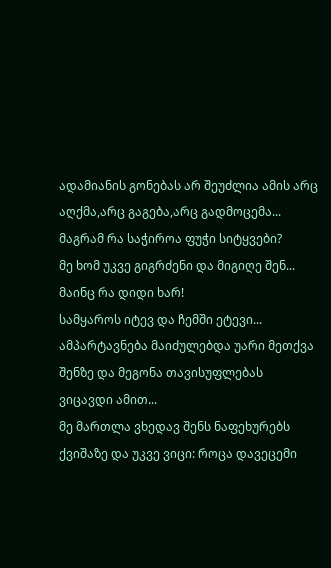ადამიანის გონებას არ შეუძლია ამის არც აღქმა,არც გაგება,არც გადმოცემა...
მაგრამ რა საჭიროა ფუჭი სიტყვები?
მე ხომ უკვე გიგრძენი და მიგიღე შენ...
მაინც რა დიდი ხარ!
სამყაროს იტევ და ჩემში ეტევი...
ამპარტავნება მაიძულებდა უარი მეთქვა შენზე და მეგონა თავისუფლებას ვიცავდი ამით...
მე მართლა ვხედავ შენს ნაფეხურებს ქვიშაზე და უკვე ვიცი: როცა დავეცემი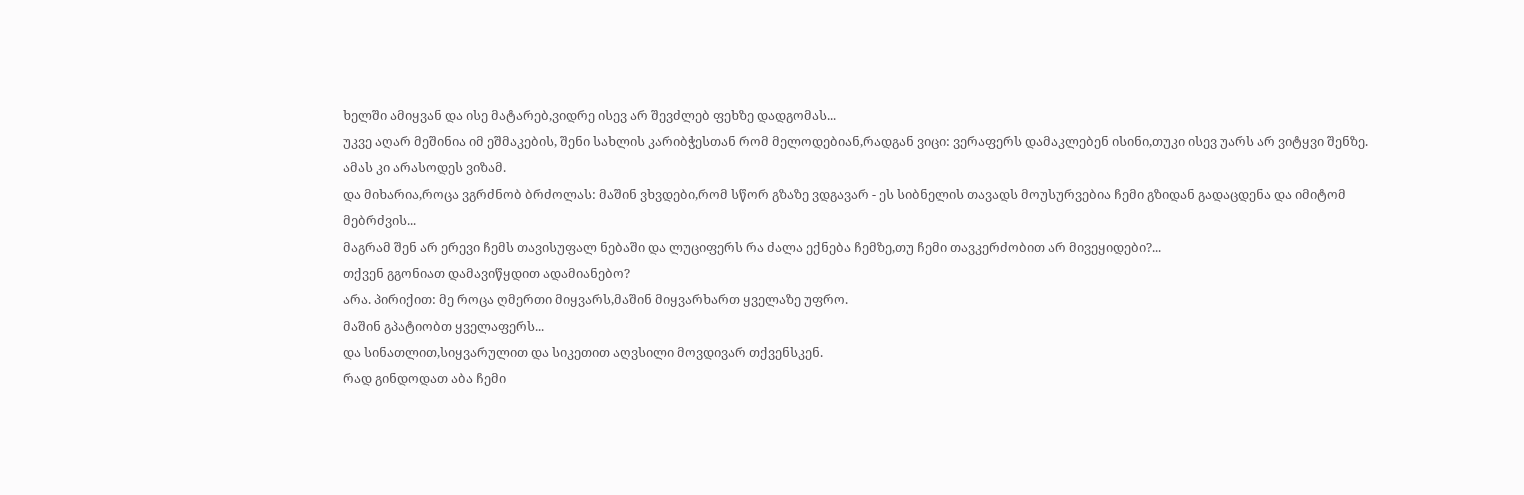ხელში ამიყვან და ისე მატარებ,ვიდრე ისევ არ შევძლებ ფეხზე დადგომას...
უკვე აღარ მეშინია იმ ეშმაკების, შენი სახლის კარიბჭესთან რომ მელოდებიან,რადგან ვიცი: ვერაფერს დამაკლებენ ისინი,თუკი ისევ უარს არ ვიტყვი შენზე.
ამას კი არასოდეს ვიზამ.
და მიხარია,როცა ვგრძნობ ბრძოლას: მაშინ ვხვდები,რომ სწორ გზაზე ვდგავარ - ეს სიბნელის თავადს მოუსურვებია ჩემი გზიდან გადაცდენა და იმიტომ მებრძვის...
მაგრამ შენ არ ერევი ჩემს თავისუფალ ნებაში და ლუციფერს რა ძალა ექნება ჩემზე,თუ ჩემი თავკერძობით არ მივეყიდები?...
თქვენ გგონიათ დამავიწყდით ადამიანებო?
არა. პირიქით: მე როცა ღმერთი მიყვარს,მაშინ მიყვარხართ ყველაზე უფრო.
მაშინ გპატიობთ ყველაფერს...
და სინათლით,სიყვარულით და სიკეთით აღვსილი მოვდივარ თქვენსკენ.
რად გინდოდათ აბა ჩემი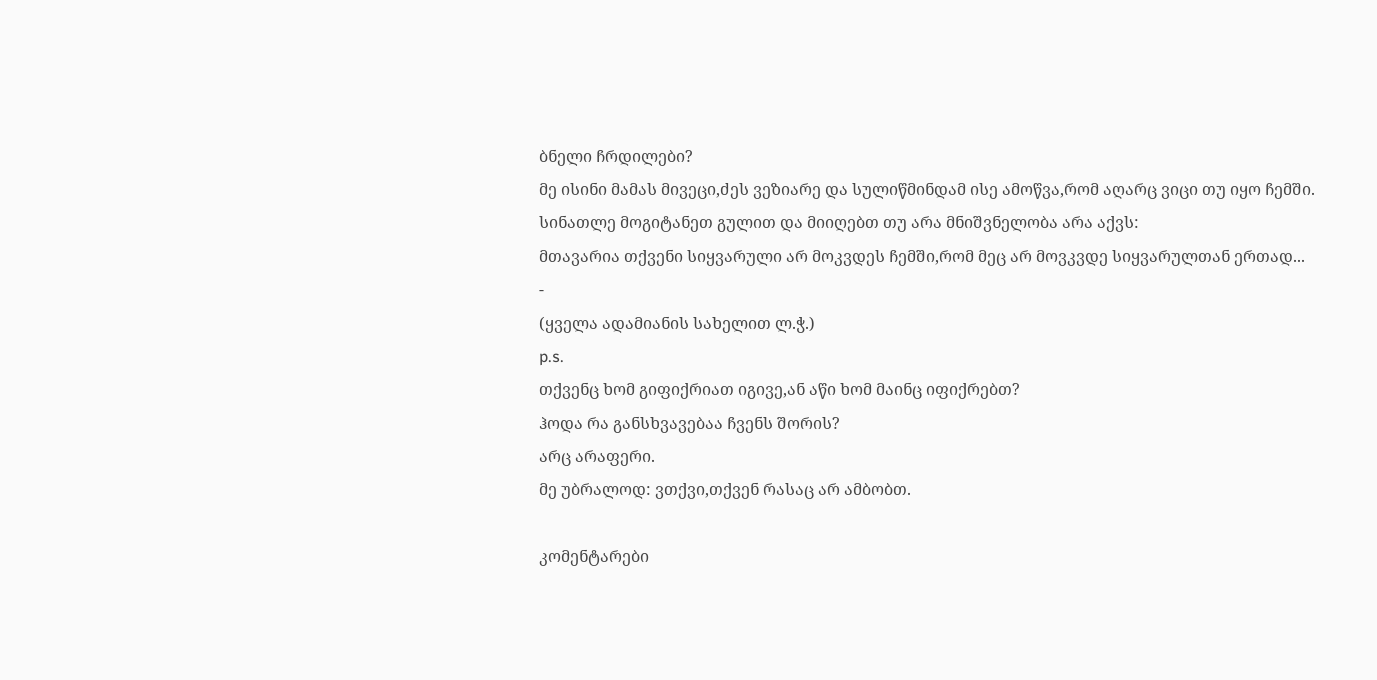ბნელი ჩრდილები?
მე ისინი მამას მივეცი,ძეს ვეზიარე და სულიწმინდამ ისე ამოწვა,რომ აღარც ვიცი თუ იყო ჩემში.
სინათლე მოგიტანეთ გულით და მიიღებთ თუ არა მნიშვნელობა არა აქვს:
მთავარია თქვენი სიყვარული არ მოკვდეს ჩემში,რომ მეც არ მოვკვდე სიყვარულთან ერთად...
-
(ყველა ადამიანის სახელით ლ.ჭ.)
p.s.
თქვენც ხომ გიფიქრიათ იგივე,ან აწი ხომ მაინც იფიქრებთ?
ჰოდა რა განსხვავებაა ჩვენს შორის?
არც არაფერი.
მე უბრალოდ: ვთქვი,თქვენ რასაც არ ამბობთ.

კომენტარები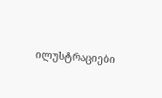ილუსტრაციები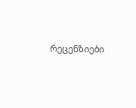რეცენზიები